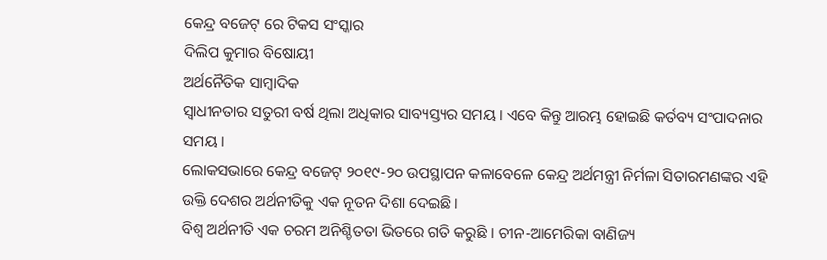କେନ୍ଦ୍ର ବଜେଟ୍ ରେ ଟିକସ ସଂସ୍କାର
ଦିଲିପ କୁମାର ବିଷୋୟୀ
ଅର୍ଥନୈତିକ ସାମ୍ବାଦିକ
ସ୍ୱାଧୀନତାର ସତୁରୀ ବର୍ଷ ଥିଲା ଅଧିକାର ସାବ୍ୟସ୍ତ୍ୟର ସମୟ । ଏବେ କିନ୍ତୁ ଆରମ୍ଭ ହୋଇଛି କର୍ତବ୍ୟ ସଂପାଦନାର ସମୟ ।
ଲୋକସଭାରେ କେନ୍ଦ୍ର ବଜେଟ୍ ୨୦୧୯-୨୦ ଉପସ୍ଥାପନ କଳାବେଳେ କେନ୍ଦ୍ର ଅର୍ଥମନ୍ତ୍ରୀ ନିର୍ମଳା ସିତାରମଣଙ୍କର ଏହି ଉକ୍ତି ଦେଶର ଅର୍ଥନୀତିକୁ ଏକ ନୂତନ ଦିଶା ଦେଇଛି ।
ବିଶ୍ୱ ଅର୍ଥନୀତି ଏକ ଚରମ ଅନିଶ୍ଚିତତା ଭିତରେ ଗତି କରୁଛି । ଚୀନ-ଆମେରିକା ବାଣିଜ୍ୟ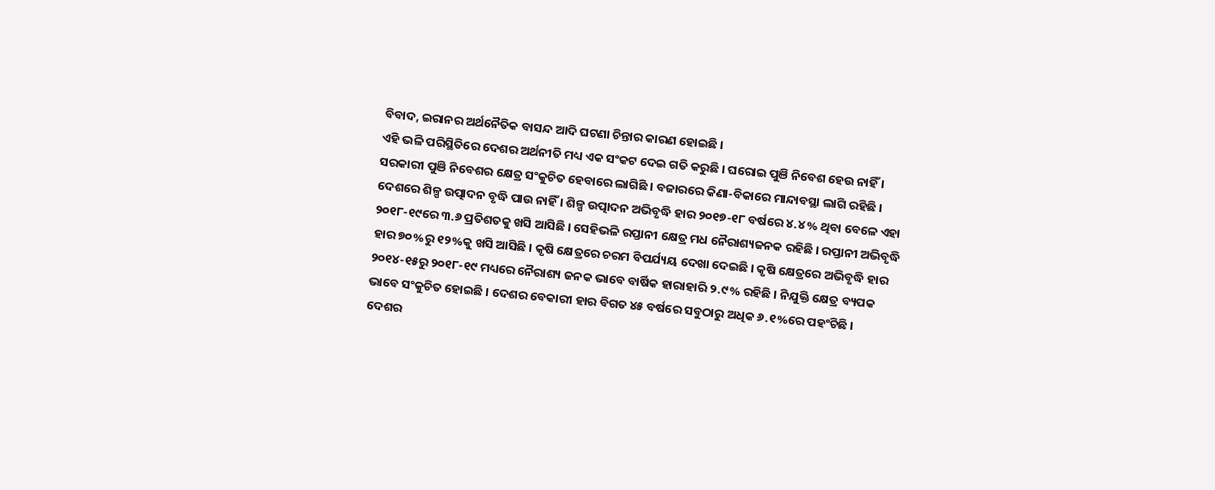ବିବାଦ, ଇରାନର ଅର୍ଥନୈତିକ ବାସନ୍ଦ ଆଦି ଘଟଣା ଚିନ୍ତାର କାରଣ ହୋଇଛି ।
ଏହି ଭଳି ପରିସ୍ଥିତିରେ ଦେଶର ଅର୍ଥନୀତି ମଧ୍ୟ ଏକ ସଂକଟ ଦେଇ ଗତି କରୁଛି । ଘରୋଇ ପୁଞି ନିବେଶ ହେଉ ନାହିଁ । ସରକାରୀ ପୁଞି ନିବେଶର କ୍ଷେତ୍ର ସଂକୁଚିତ ହେବାରେ ଲାଗିଛି । ବଜାରରେ କିଣା-ବିକାରେ ମାନ୍ଦାବସ୍ଥା ଲାଗି ରହିଛି । ଦେଶରେ ଶିଳ୍ପ ଉତ୍ପାଦନ ବୃଦ୍ଧି ପାଉ ନାହିଁ । ଶିଳ୍ପ ଉତ୍ପାଦନ ଅଭିବୃଦ୍ଧି ହାର ୨୦୧୭-୧୮ ବର୍ଷରେ ୪.୪% ଥିବା ବେଳେ ଏହା ୨୦୧୮-୧୯ରେ ୩.୬ ପ୍ରତିଶତକୁ ଖସି ଆସିଛି । ସେହିଭଳି ରପ୍ତାନୀ କ୍ଷେତ୍ର ମଧ ନୈରାଶ୍ୟଜନକ ରହିଛି । ରପ୍ତାନୀ ଅଭିବୃଦ୍ଧି ହାର ୭୦%ରୁ ୧୨%କୁ ଖସି ଆସିଛି । କୃଷି କ୍ଷେତ୍ରରେ ଚରମ ବିପର୍ଯ୍ୟୟ ଦେଖା ଦେଇଛି । କୃଷି କ୍ଷେତ୍ରରେ ଅଭିବୃଦ୍ଧି ହାର ୨୦୧୪-୧୫ରୁ ୨୦୧୮-୧୯ ମଧ୍ୟରେ ନୈରାଶ୍ୟ ଜନକ ଭାବେ ବାର୍ଷିକ ହାରାହାରି ୨.୯% ରହିଛି । ନିଯୁକ୍ତି କ୍ଷେତ୍ର ବ୍ୟପକ ଭାବେ ସଂକୁଚିତ ହୋଇଛି । ଦେଶର ବେକାରୀ ହାର ବିଗତ ୪୫ ବର୍ଷରେ ସବୁଠାରୁ ଅଧିକ ୬.୧%ରେ ପହଂଚିଛି ।
ଦେଶର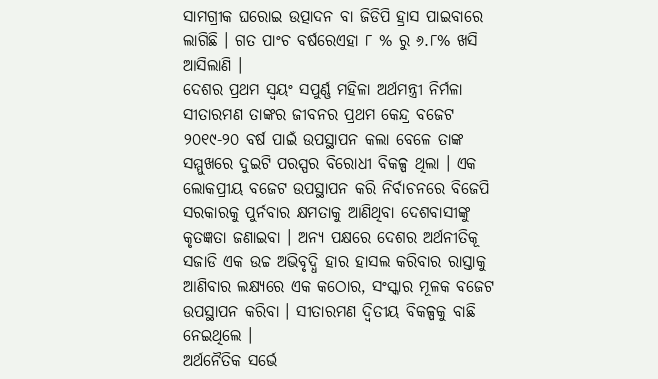ସାମଗ୍ରୀକ ଘରୋଇ ଉତ୍ପାଦନ ବା ଜିଡିପି ହ୍ରାସ ପାଇବାରେ ଲାଗିଛି । ଗତ ପାଂଚ ବର୍ଷରେଏହା ୮ % ରୁ ୬.୮% ଖସି ଆସିଲାଣି ।
ଦେଶର ପ୍ରଥମ ସ୍ୱୟଂ ସପୁର୍ଣ୍ଣ ମହିଳା ଅର୍ଥମନ୍ତ୍ରୀ ନିର୍ମଳା ସୀତାରମଣ ତାଙ୍କର ଜୀବନର ପ୍ରଥମ କେନ୍ଦ୍ର ବଜେଟ ୨୦୧୯-୨୦ ବର୍ଷ ପାଇଁ ଉପସ୍ଥାପନ କଲା ବେଳେ ତାଙ୍କ ସମ୍ମୁଖରେ ଦୁଇଟି ପରସ୍ପର ବିରୋଧୀ ବିକଳ୍ପ ଥିଲା । ଏକ ଲୋକପ୍ରୀୟ ବଜେଟ ଉପସ୍ଥାପନ କରି ନିର୍ବାଚନରେ ବିଜେପି ସରକାରକୁ ପୁର୍ନବାର କ୍ଷମତାକୁ ଆଣିଥିବା ଦେଶବାସୀଙ୍କୁ କୃତଜ୍ଞତା ଜଣାଇବା । ଅନ୍ୟ ପକ୍ଷରେ ଦେଶର ଅର୍ଥନୀତିକୂ ସଜାଡି ଏକ ଉଚ୍ଚ ଅଭିବୃଦ୍ଧି ହାର ହାସଲ କରିବାର ରାସ୍ତାକୁ ଆଣିବାର ଲକ୍ଷ୍ୟରେ ଏକ କଠୋର, ସଂସ୍କାର ମୂଳକ ବଜେଟ ଉପସ୍ଥାପନ କରିବା । ସୀତାରମଣ ଦ୍ୱିତୀୟ ବିକଳ୍ପକୁ ବାଛି ନେଇଥିଲେ ।
ଅର୍ଥନୈତିକ ସର୍ଭେ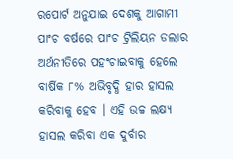ରପୋର୍ଟ ଅନୁଯାଇ ଦେଶକୁ ଆଗାମୀ ପାଂଚ ବର୍ଷରେ ପାଂଚ ଟ୍ରିଲିୟନ ଡଲାର ଅର୍ଥନୀତିରେ ପହଂଚାଇବାକୁ ହେଲେ ବାର୍ଷିକ ୮% ଅଭିବୃଦ୍ଧି ହାର ହାସଲ କରିବାକୁ ହେବ । ଏହି ଉଚ୍ଚ ଲକ୍ଷ୍ୟ ହାସଲ କରିବା ଏକ ଦୁର୍ବାର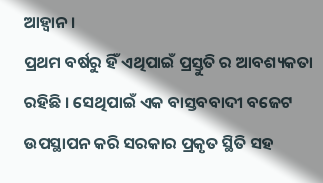ଆହ୍ୱାନ ।
ପ୍ରଥମ ବର୍ଷରୁ ହିଁ ଏଥିପାଇଁ ପ୍ରସ୍ତୁତି ର ଆବଶ୍ୟକତା ରହିଛି । ସେଥିପାଇଁ ଏକ ବାସ୍ତବବାଦୀ ବଜେଟ ଉପସ୍ଥାପନ କରି ସରକାର ପ୍ରକୃତ ସ୍ଥିତି ସହ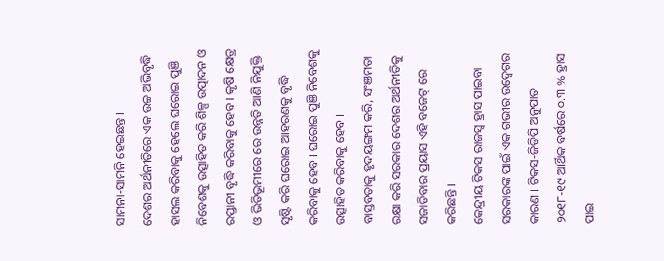ସାମନା-ସାମନି ହେଇଛନ୍ତ ।
ଦେଶର ଅର୍ଥନୀତିରେ ଏକ ଉଚ୍ଚ ଅଭିବୃଦ୍ଧି ହାସଲ କରିବାକୁ ହେଲେ ଘରୋଇ ପୁଞି ନିବେଶକୁ ଉତ୍ସାହିତ କରି ଶିଳ୍ପ ଉତ୍ପାଦନ ଓ ରପ୍ତାନୀ ବୃଦ୍ଧି କରିବାକୁ ହେବ । କୃଷି କ୍ଷେତ୍ର ଓ ଭିତିଭୂମୀରେ ରେ ଉନ୍ନତି ଆଣି ନିଯୁକ୍ତି ସୃଷ୍ଟି କରି ଘରୋଇ ଆହରଣକୁ ବୃଦ୍ଧି କରିବାକୁ ହେବ । ଘରୋଇ ପୁଞି ନିବେଶକୁ ଉତ୍ସାହିତ କରିବାକୁ ହେବ ।
ବାସ୍ତବତାକୁ ହୃଦୟଙ୍ଗମ କରି, ସଂଞମତା ରକ୍ଷା କରି ସରକାର ଦେଶର ଅର୍ଥନୀତିକୁ ସଜାଡିବାର ପ୍ରୟାସ ଏହି ବଜେଟ୍ ରେ କରିଛନ୍ତି ।
କେନ୍ଦ୍ରୀୟ ଟିକସ ରାଜସ୍ୱ ହ୍ରାସ ପାଇବା ସରକାରଙ୍କ ପାଇଁ ଏକ ଗଭୀର ଉଦ୍ବେଗର କାରଣ । ଟିକସ-ଜିଡିପି ଅନୁପାତ ୨୦୧୮-୧୯ ଆର୍ଥିକ ବର୍ଷରେ ୦.୩ % ହ୍ରାସ ପାଇ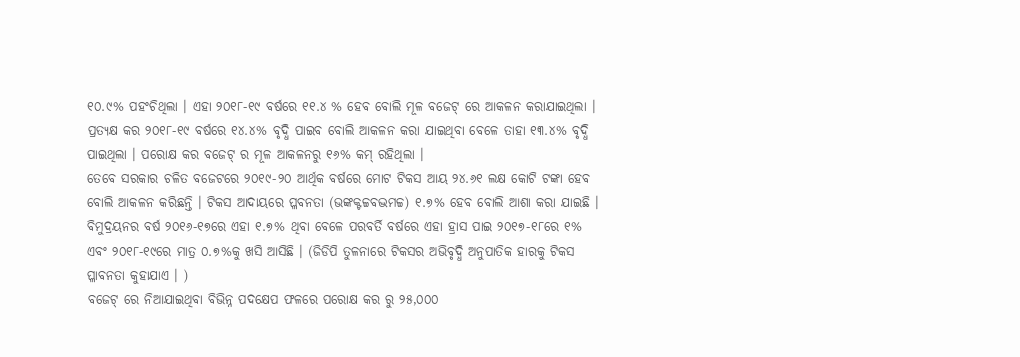୧୦.୯% ପହଂଚିଥିଲା । ଏହା ୨୦୧୮-୧୯ ବର୍ଷରେ ୧୧.୪ % ହେବ ବୋଲି ମୂଳ ବଜେଟ୍ ରେ ଆକଳନ କରାଯାଇଥିଲା ।
ପ୍ରତ୍ୟକ୍ଷ କର ୨୦୧୮-୧୯ ବର୍ଷରେ ୧୪.୪% ବୃଦ୍ଧି ପାଇବ ବୋଲି ଆକଳନ କରା ଯାଇଥିବା ବେଳେ ତାହା ୧୩.୪% ବୃଦ୍ଧି ପାଇଥିଲା । ପରୋକ୍ଷ କର ବଜେଟ୍ ର ମୂଳ ଆକଳନରୁ ୧୬% କମ୍ ରହିଥିଲା ।
ତେବେ ସରକାର ଚଳିତ ବଜେଟରେ ୨୦୧୯-୨୦ ଆର୍ଥିକ ବର୍ଷରେ ମୋଟ ଟିକସ ଆୟ ୨୪.୬୧ ଲକ୍ଷ କୋଟି ଟଙ୍କା ହେବ ବୋଲି ଆକଳନ କରିଛନ୍ତି । ଟିକସ ଆଦାୟରେ ପ୍ଳବନତା (ଭଙ୍କକ୍ଟଚ୍ଚବଦ୍ଭମଚ୍ଚ) ୧.୭% ହେବ ବୋଲି ଆଶା କରା ଯାଇଛି । ବିମୁଦ୍ରୟନର ବର୍ଷ ୨୦୧୬-୧୭ରେ ଏହା ୧.୭% ଥିବା ବେଳେ ପରବର୍ତି ବର୍ଷରେ ଏହା ହ୍ରାସ ପାଇ ୨୦୧୭-୧୮ରେ ୧% ଏବଂ ୨୦୧୮-୧୯ରେ ମାତ୍ର ୦.୭%କୁ ଖସି ଆସିଛି । (ଜିଡିପି ତୁଳନାରେ ଟିକସର ଅଭିବୃଦ୍ଧି ଅନୁପାତିକ ହାରକୁ ଟିକସ ପ୍ଳାବନତା କୁହାଯାଏ । )
ବଜେଟ୍ ରେ ନିଆଯାଇଥିବା ବିଭିନ୍ନ ପଦକ୍ଷେପ ଫଳରେ ପରୋକ୍ଷ କର ରୁ ୨୫,୦୦୦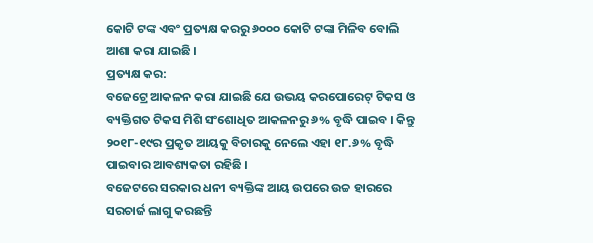କୋଟି ଟଙ୍କ ଏବଂ ପ୍ରତ୍ୟକ୍ଷ କରରୁ ୬୦୦୦ କୋଟି ଟଙ୍କା ମିଳିବ ବୋଲି ଆଶା କରା ଯାଇଛି ।
ପ୍ରତ୍ୟକ୍ଷ କର:
ବଜେଟ୍ରେ ଆକଳନ କରା ଯାଇଛି ଯେ ଉଭୟ କରପୋରେଟ୍ ଟିକସ ଓ ବ୍ୟକ୍ତିଗତ ଟିକସ ମିଶି ସଂଶୋଧିତ ଆକଳନରୁ ୬% ବୃଦ୍ଧି ପାଇବ । କିନ୍ତୁ ୨୦୧୮-୧୯ର ପ୍ରକୃତ ଆୟକୁ ବିଚାରକୁ ନେଲେ ଏହା ୧୮.୬% ବୃଦ୍ଧି ପାଇବାର ଆବଶ୍ୟକତା ରହିଛି ।
ବଜେଟରେ ସରକାର ଧନୀ ବ୍ୟକ୍ତିଙ୍କ ଆୟ ଉପରେ ଉଚ୍ଚ ହାରରେ ସରଚାର୍ଜ ଲାଗୁ କରଛନ୍ତି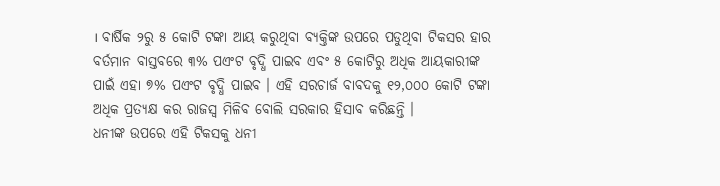। ବାର୍ଷିକ ୨ରୁ ୫ କୋଟି ଟଙ୍କା ଆୟ କରୁଥିବା ବ୍ୟକ୍ତିଙ୍କ ଉପରେ ପଡୁଥିବା ଟିକସର ହାର ବର୍ତମାନ ବାସ୍ତବରେ ୩% ପଏଂଟ ବୃଦ୍ଧି ପାଇବ ଏବଂ ୫ କୋଟିରୁ ଅଧିକ ଆୟକାରୀଙ୍କ ପାଇଁ ଏହା ୭% ପଏଂଟ ବୃଦ୍ଧି ପାଇବ । ଏହି ସରଚାର୍ଜ ବାବଦକୁ ୧୨,୦୦୦ କୋଟି ଟଙ୍କା ଅଧିକ ପ୍ରତ୍ୟକ୍ଷ କର ରାଜସ୍ୱ ମିଳିବ ବୋଲି ସରକାର ହିସାବ କରିଛନ୍ତି ।
ଧନୀଙ୍କ ଉପରେ ଏହି ଟିକସକୁ ଧନୀ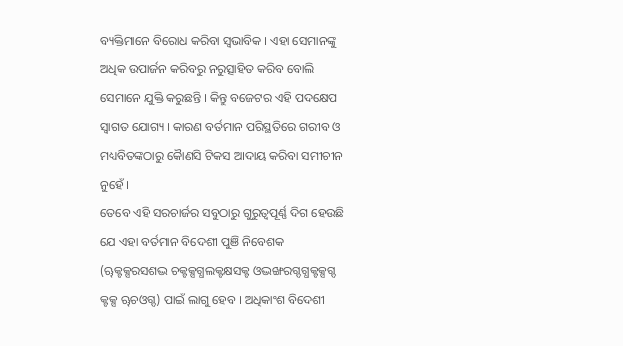ବ୍ୟକ୍ତିମାନେ ବିରୋଧ କରିବା ସ୍ୱଭାବିକ । ଏହା ସେମାନଙ୍କୁ ଅଧିକ ଉପାର୍ଜନ କରିବରୁ ନରୁତ୍ସାହିତ କରିବ ବୋଲି ସେମାନେ ଯୁକ୍ତି କରୁଛନ୍ତି । କିନ୍ତୁ ବଜେଟର ଏହି ପଦକ୍ଷେପ ସ୍ୱାଗତ ଯୋଗ୍ୟ । କାରଣ ବର୍ତମାନ ପରିସ୍ଥତିରେ ଗରୀବ ଓ ମଧ୍ୟବିତଙ୍କଠାରୁ କୈାଣସି ଟିକସ ଆଦାୟ କରିବା ସମୀଚୀନ ନୁହେଁ ।
ତେବେ ଏହି ସରଚାର୍ଜର ସବୁଠାରୁ ଗୁରୁତ୍ୱପୂର୍ଣ୍ଣ ଦିଗ ହେଉଛି ଯେ ଏହା ବର୍ତମାନ ବିଦେଶୀ ପୁଞି ନିବେଶକ (ୠକ୍ଟକ୍ସରସଶଦ୍ଭ ଚକ୍ଟକ୍ସଗ୍ଧଲକ୍ଟକ୍ଷସକ୍ଟ ଓଦ୍ଭଙ୍ଖରଗ୍ଦଗ୍ଧକ୍ଟକ୍ସଗ୍ଦ କ୍ଟକ୍ସ ୠଚଓଗ୍ଦ) ପାଇଁ ଲାଗୁ ହେବ । ଅଧିକାଂଶ ବିଦେଶୀ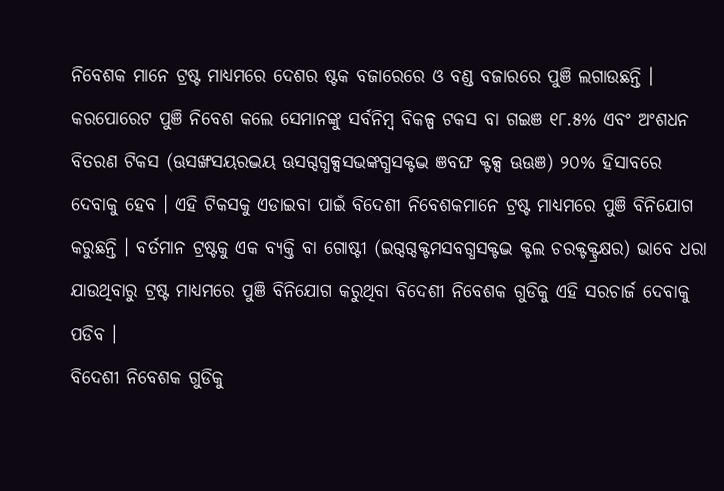ନିବେଶକ ମାନେ ଟ୍ରଷ୍ଟ ମାଧ୍ୟମରେ ଦେଶର ଷ୍ଟକ ବଜାରେରେ ଓ ବଣ୍ଡ ବଜାରରେ ପୁଞି ଲଗାଉଛନ୍ତି । କରପୋରେଟ ପୁଞି ନିବେଶ କଲେ ସେମାନଙ୍କୁ ସର୍ବନିମ୍ବ ବିକଳ୍ପ ଟକସ ବା ଗଇଞ ୧୮.୫% ଏବଂ ଅଂଶଧନ ବିତରଣ ଟିକସ (ଊସଙ୍ଖସୟରଦ୍ଭୟ ଊସଗ୍ଦଗ୍ଧକ୍ସସଭଙ୍କଗ୍ଧସକ୍ଟଦ୍ଭ ଞବଙ୍ଘ କ୍ଟକ୍ସ ଊଊଞ) ୨୦% ହିସାବରେ ଦେବାକୁ ହେବ । ଏହି ଟିକସକୁ ଏଡାଇବା ପାଇଁ ବିଦେଶୀ ନିବେଶକମାନେ ଟ୍ରଷ୍ଟ ମାଧ୍ୟମରେ ପୁଞି ବିନିଯୋଗ କରୁଛନ୍ତି । ବର୍ତମାନ ଟ୍ରଷ୍ଟକୁ ଏକ ବ୍ୟକ୍ତି ବା ଗୋଷ୍ଟୀ (ଇଗ୍ଦଗ୍ଦକ୍ଟମସବଗ୍ଧସକ୍ଟଦ୍ଭ କ୍ଟଲ ଚରକ୍ଟକ୍ଟ୍ରକ୍ଷର) ଭାବେ ଧରା ଯାଉଥିବାରୁ ଟ୍ରଷ୍ଟ ମାଧ୍ୟମରେ ପୁଞି ବିନିଯୋଗ କରୁଥିବା ବିଦେଶୀ ନିବେଶକ ଗୁଡିକୁ ଏହି ସରଚାର୍ଜ ଦେବାକୁ ପଡିବ ।
ବିଦେଶୀ ନିବେଶକ ଗୁଡିକୁ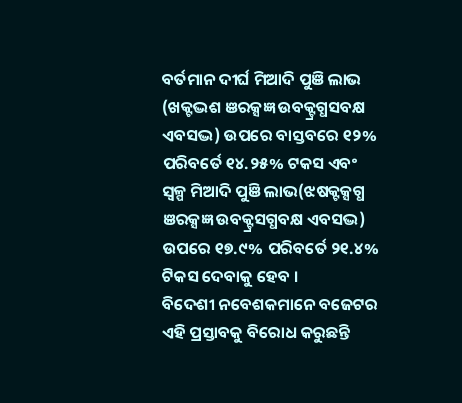ବର୍ତମାନ ଦୀର୍ଘ ମିଆଦି ପୁଞି ଲାଭ (ଖକ୍ଟଦ୍ଭଶ ଞରକ୍ସଜ୍ଞ ଉବକ୍ଟ୍ରଗ୍ଧସବକ୍ଷ ଏବସଦ୍ଭ) ଉପରେ ବାସ୍ତବରେ ୧୨% ପରିବର୍ତେ ୧୪.୨୫% ଟକସ ଏବଂ ସ୍ୱଳ୍ପ ମିଆଦି ପୁଞି ଲାଭ(ଝଷକ୍ଟକ୍ସଗ୍ଧ ଞରକ୍ସଜ୍ଞ ଉବକ୍ଟ୍ରସଗ୍ଧବକ୍ଷ ଏବସଦ୍ଭ) ଉପରେ ୧୭.୯% ପରିବର୍ତେ ୨୧.୪% ଟିକସ ଦେବାକୁ ହେବ ।
ବିଦେଶୀ ନବେଶକମାନେ ବଜେଟର ଏହି ପ୍ରସ୍ତାବକୁ ବିରୋଧ କରୁଛନ୍ତି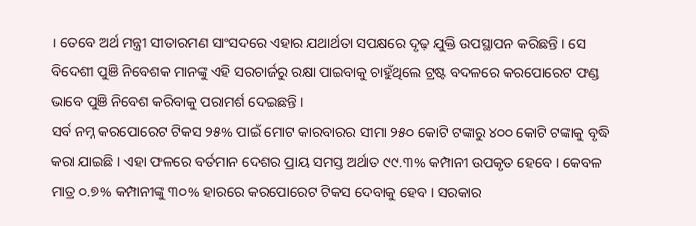। ତେବେ ଅର୍ଥ ମନ୍ତ୍ରୀ ସୀତାରମଣ ସାଂସଦରେ ଏହାର ଯଥାର୍ଥତା ସପକ୍ଷରେ ଦୃଢ଼ ଯୁକ୍ତି ଉପସ୍ଥାପନ କରିଛନ୍ତି । ସେ ବିଦେଶୀ ପୁଞି ନିବେଶକ ମାନଙ୍କୁ ଏହି ସରଚାର୍ଜରୁ ରକ୍ଷା ପାଇବାକୁ ଚାହୁଁଥିଲେ ଟ୍ରଷ୍ଟ ବଦଳରେ କରପୋରେଟ ଫଣ୍ଡ ଭାବେ ପୁଞି ନିବେଶ କରିବାକୁ ପରାମର୍ଶ ଦେଇଛନ୍ତି ।
ସର୍ବ ନମ୍ନ କରପୋରେଟ ଟିକସ ୨୫% ପାଇଁ ମୋଟ କାରବାରର ସୀମା ୨୫୦ କୋଟି ଟଙ୍କାରୁ ୪୦୦ କୋଟି ଟଙ୍କାକୁ ବୃଦ୍ଧି କରା ଯାଇଛି । ଏହା ଫଳରେ ବର୍ତମାନ ଦେଶର ପ୍ରାୟ ସମସ୍ତ ଅର୍ଥାତ ୯୯.୩% କମ୍ପାନୀ ଉପକୃତ ହେବେ । କେବଳ ମାତ୍ର ୦.୭% କମ୍ପାନୀଙ୍କୁ ୩୦% ହାରରେ କରପୋରେଟ ଟିକସ ଦେବାକୁ ହେବ । ସରକାର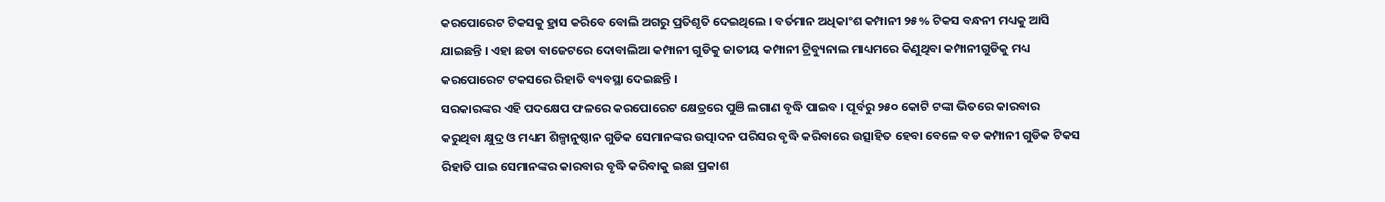କରପୋରେଟ ଟିକସକୁ ହ୍ରାସ କରିବେ ବୋଲି ଅଗରୁ ପ୍ରତିଶୃତି ଦେଇଥିଲେ । ବର୍ତମାନ ଅଧିକାଂଶ କମ୍ପାନୀ ୨୫% ଟିକସ ବନ୍ଧନୀ ମଧ୍ୟକୁ ଆସି ଯାଇଛନ୍ତି । ଏହା ଛଡା ବାଜେଟରେ ଦୋବାଲିଆ କମ୍ପାନୀ ଗୁଡିକୁ ଜାତୀୟ କମ୍ପାନୀ ଟ୍ରିବ୍ୟୁନାଲ ମାଧ୍ୟମରେ କିଣୁଥିବା କମ୍ପାନୀଗୁଡିକୁ ମଧ୍ୟ କରପୋରେଟ ଟକସରେ ରିହାତି ବ୍ୟବସ୍ଥା ଦେଇଛନ୍ତି ।
ସରକାରଙ୍କର ଏହି ପଦକ୍ଷେପ ଫଳରେ କରପୋରେଟ କ୍ଷେତ୍ରରେ ପୁଞି ଲଗାଣ ବୃଦ୍ଧି ପାଇବ । ପୂର୍ବରୁ ୨୫୦ କୋଟି ଟଙ୍କା ଭିତରେ କାରବାର କରୁଥିବା କ୍ଷୁଦ୍ର ଓ ମଧ୍ୟମ ଶିଳ୍ପାନୁଷ୍ଠାନ ଗୁଡିକ ସେମାନଙ୍କର ଉତ୍ପାଦନ ପରିସର ବୃଦ୍ଧି କରିବାରେ ଉତ୍ସାହିତ ହେବା ବେଳେ ବଡ କମ୍ପାନୀ ଗୁଡିକ ଟିକସ ରିହାତି ପାଇ ସେମାନଙ୍କର କାରବାର ବୃଦ୍ଧି କରିବାକୁ ଇଛା ପ୍ରକାଶ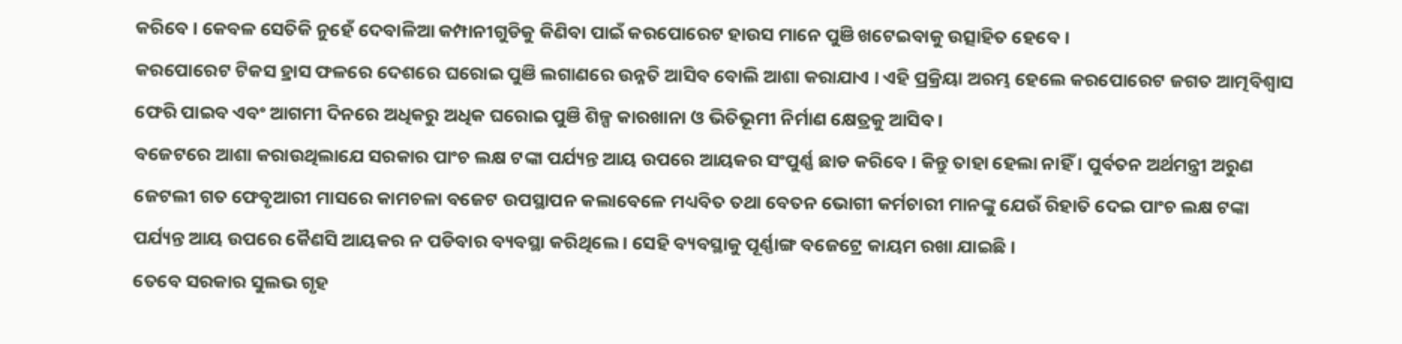କରିବେ । କେବଳ ସେତିକି ନୁହେଁ ଦେବାଳିଆ କମ୍ପାନୀଗୁଡିକୁ କିଣିବା ପାଇଁ କରପୋରେଟ ହାଉସ ମାନେ ପୁଞି ଖଟେଇବାକୁ ଉତ୍ସାହିତ ହେବେ ।
କରପୋରେଟ ଟିକସ ହ୍ରାସ ଫଳରେ ଦେଶରେ ଘରୋଇ ପୁଞି ଲଗାଣରେ ଉନ୍ନତି ଆସିବ ବୋଲି ଆଶା କରାଯାଏ । ଏହି ପ୍ରକ୍ରିୟା ଅରମ୍ଭ ହେଲେ କରପୋରେଟ ଜଗତ ଆତ୍ମବିଶ୍ୱାସ ଫେରି ପାଇବ ଏବଂ ଆଗମୀ ଦିନରେ ଅଧିକରୁ ଅଧିକ ଘରୋଇ ପୁଞି ଶିଳ୍ପ କାରଖାନା ଓ ଭିତିଭୂମୀ ନିର୍ମାଣ କ୍ଷେତ୍ରକୁ ଆସିବ ।
ବଜେଟରେ ଆଶା କରାଉଥିଲାଯେ ସରକାର ପାଂଚ ଲକ୍ଷ ଟଙ୍କା ପର୍ଯ୍ୟନ୍ତ ଆୟ ଉପରେ ଆୟକର ସଂପୁର୍ଣ୍ଣ ଛାଡ କରିବେ । କିନ୍ତୁ ତାହା ହେଲା ନାହିଁ । ପୁର୍ବତନ ଅର୍ଥମନ୍ତ୍ରୀ ଅରୁଣ ଜେଟଲୀ ଗତ ଫେବୃଆରୀ ମାସରେ କାମଚଳା ବଜେଟ ଉପସ୍ଥାପନ କଲାବେଳେ ମଧ୍ୟବିତ ତଥା ବେତନ ଭୋଗୀ କର୍ମଚାରୀ ମାନଙ୍କୁ ଯେଉଁ ରିହାତି ଦେଇ ପାଂଚ ଲକ୍ଷ ଟଙ୍କା ପର୍ଯ୍ୟନ୍ତ ଆୟ ଉପରେ କୈଣସି ଆୟକର ନ ପଡିବାର ବ୍ୟବସ୍ଥା କରିଥିଲେ । ସେହି ବ୍ୟବସ୍ଥାକୁ ପୂର୍ଣ୍ଣାଙ୍ଗ ବଜେଟ୍ରେ କାୟମ ରଖା ଯାଇଛି ।
ତେବେ ସରକାର ସୁଲଭ ଗୃହ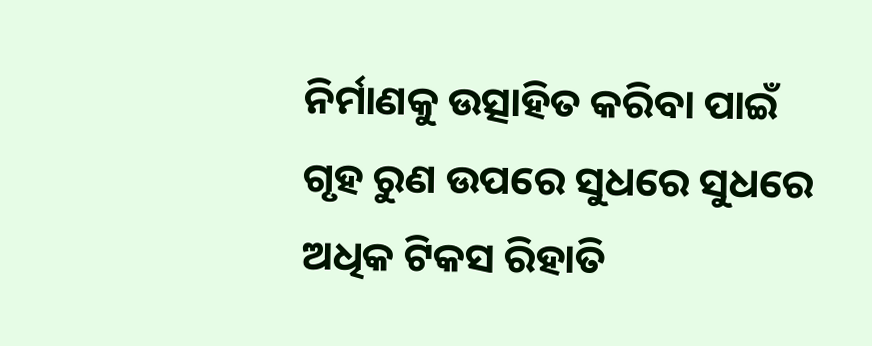ନିର୍ମାଣକୁ ଉତ୍ସାହିତ କରିବା ପାଇଁ ଗୃହ ରୁଣ ଉପରେ ସୁଧରେ ସୁଧରେ ଅଧିକ ଟିକସ ରିହାତି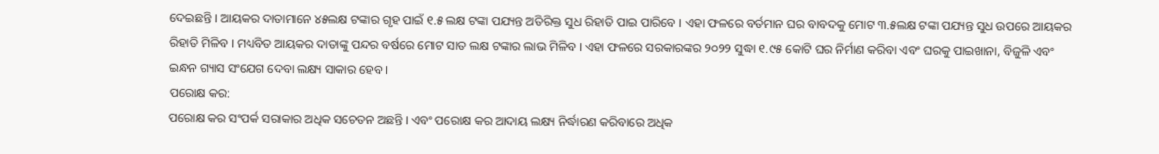ଦେଇଛନ୍ତି । ଆୟକର ଦାତାମାନେ ୪୫ଲକ୍ଷ ଟଙ୍କାର ଗୃହ ପାଇଁ ୧.୫ ଲକ୍ଷ ଟଙ୍କା ପଯ୍ୟନ୍ତ ଅତିରିକ୍ତ ସୁଧ ରିହାତି ପାଇ ପାରିବେ । ଏହା ଫଳରେ ବର୍ତମାନ ଘର ବାବଦକୁ ମୋଟ ୩.୫ଲକ୍ଷ ଟଙ୍କା ପଯ୍ୟନ୍ତ ସୁଧ ଉପରେ ଆୟକର ରିହାତି ମିଳିବ । ମଧ୍ୟବିତ ଆୟକର ଦାତାଙ୍କୁ ପନ୍ଦର ବର୍ଷରେ ମୋଟ ସାତ ଲକ୍ଷ ଟଙ୍କାର ଲାଭ ମିଳିବ । ଏହା ଫଳରେ ସରକାରଙ୍କର ୨୦୨୨ ସୁଦ୍ଧା ୧.୯୫ କୋଟି ଘର ନିର୍ମାଣ କରିବା ଏବଂ ଘରକୁ ପାଇଖାନା, ବିଜୁଳି ଏବଂ ଇନ୍ଧନ ଗ୍ୟାସ ସଂଯେଗ ଦେବା ଲକ୍ଷ୍ୟ ସାକାର ହେବ ।
ପରୋକ୍ଷ କର:
ପରୋକ୍ଷ କର ସଂପର୍କ ସରାକାର ଅଧିକ ସଚେତନ ଅଛନ୍ତି । ଏବଂ ପରୋକ୍ଷ କର ଆଦାୟ ଲକ୍ଷ୍ୟ ନିର୍ଦ୍ଧାରଣ କରିବାରେ ଅଧିକ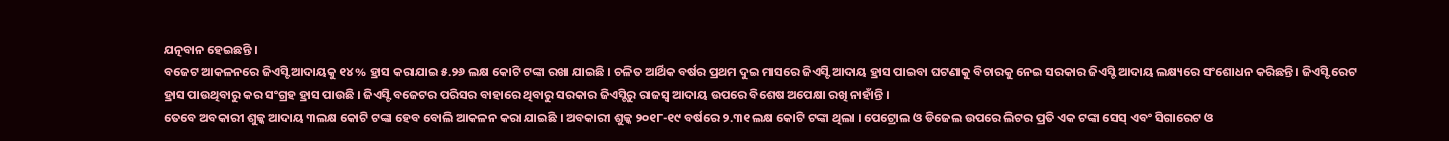ଯତ୍ନବାନ ହେଇଛନ୍ତି ।
ବଜେଟ ଆକଳନରେ ଜିଏସ୍ଟି ଆଦାୟକୁ ୧୪% ହ୍ରାସ କରାଯାଇ ୫.୨୬ ଲକ୍ଷ କୋଟି ଟଙ୍କା ରଖା ଯାଇଛି । ଚଳିତ ଆର୍ଥିକ ବର୍ଷର ପ୍ରଥମ ଦୁଇ ମାସରେ ଜିଏସ୍ଟି ଆଦାୟ ହ୍ରାସ ପାଇବା ଘଟଣାକୁ ବିଚାରକୁ ନେଇ ସରକାର ଜିଏସ୍ଟି ଆଦାୟ ଲକ୍ଷ୍ୟରେ ସଂଶୋଧନ କରିଛନ୍ତି । ଜିଏସ୍ଟି ରେଟ ହ୍ରାସ ପାଉଥିବାରୁ କର ସଂଗ୍ରହ ହ୍ରାସ ପାଉଛି । ଜିଏସ୍ଟି ବଜେଟର ପରିସର ବାହାରେ ଥିବାରୁ ସରକାର ଜିଏସ୍ଟିରୁ ରାଜସ୍ୱ ଆଦାୟ ଉପରେ ବିଶେଷ ଅପେକ୍ଷା ରଖି ନାହାଁନ୍ତି ।
ତେବେ ଅବକାରୀ ଶୁଳ୍କ ଆଦାୟ ୩ଲକ୍ଷ କୋଟି ଟଙ୍କା ହେବ ବୋଲି ଆକଳନ କରା ଯାଇଛି । ଅବକାରୀ ଶୁଳ୍କ ୨୦୧୮-୧୯ ବର୍ଷରେ ୨.୩୧ ଲକ୍ଷ କୋଟି ଟଙ୍କା ଥିଲା । ପେଟ୍ରୋଲ ଓ ଡିଜେଲ ଉପରେ ଲିଟର ପ୍ରତି ଏକ ଟଙ୍କା ସେସ୍ ଏବଂ ସିଗାରେଟ ଓ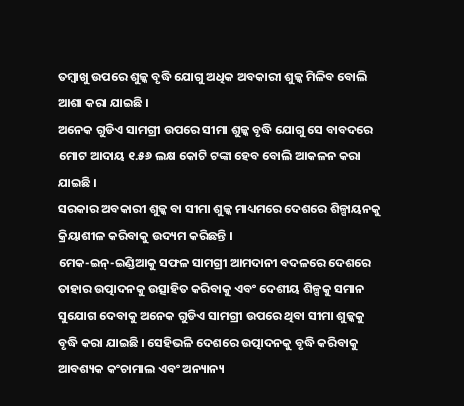ତମ୍ବାଖୁ ଉପରେ ଶୁଳ୍କ ବୃଦ୍ଧି ଯୋଗୁ ଅଧିକ ଅବକାରୀ ଶୁଳ୍କ ମିଳିବ ବୋଲି ଆଶା କରା ଯାଇଛି ।
ଅନେକ ଗୁଡିଏ ସାମଗ୍ରୀ ଉପରେ ସୀମା ଶୁଳ୍କ ବୃଦ୍ଧି ଯୋଗୁ ସେ ବାବଦରେ ମୋଟ ଆଦାୟ ୧.୫୬ ଲକ୍ଷ କୋଟି ଟଙ୍କା ହେବ ବୋଲି ଆକଳନ କରା ଯାଇଛି ।
ସରକାର ଅବକାରୀ ଶୁଳ୍କ ବା ସୀମା ଶୁଳ୍କ ମାଧ୍ୟମରେ ଦେଶରେ ଶିଳ୍ପାୟନକୁ କ୍ରିୟାଶୀଳ କରିବାକୁ ଉଦ୍ୟମ କରିଛନ୍ତି ।
ମେକ-ଇନ୍-ଇଣ୍ଡିଆକୁ ସଫଳ ସାମଗ୍ରୀ ଆମଦାନୀ ବଦଳରେ ଦେଶରେ ତାହାର ଉତ୍ପାଦନକୁ ଉତ୍ସାହିତ କରିବାକୁ ଏବଂ ଦେଶୀୟ ଶିଳ୍ପକୁ ସମାନ ସୁଯୋଗ ଦେବାକୁ ଅନେକ ଗୁଡିଏ ସାମଗ୍ରୀ ଉପରେ ଥିବା ସୀମା ଶୁଳ୍କକୁ ବୃଦ୍ଧି କରା ଯାଇଛି । ସେହିଭଳି ଦେଶରେ ଉତ୍ପାଦନକୁ ବୃଦ୍ଧି କରିବାକୁ ଆବଶ୍ୟକ କଂଚାମାଲ ଏବଂ ଅନ୍ୟାନ୍ୟ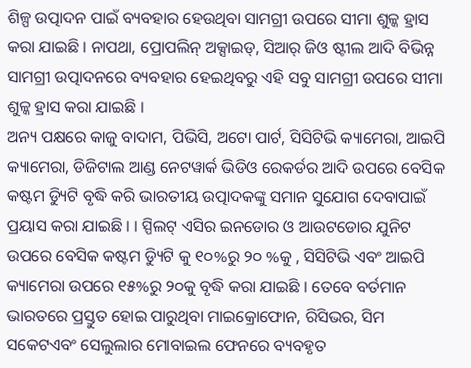ଶିଳ୍ପ ଉତ୍ପାଦନ ପାଇଁ ବ୍ୟବହାର ହେଉଥିବା ସାମଗ୍ରୀ ଉପରେ ସୀମା ଶୁଳ୍କ ହ୍ରାସ କରା ଯାଇଛି । ନାପଥା, ପ୍ରୋପଲିନ୍ ଅକ୍ସାଇଡ୍, ସିଆର୍ ଜିଓ ଷ୍ଟୀଲ ଆଦି ବିଭିନ୍ନ ସାମଗ୍ରୀ ଉତ୍ପାଦନରେ ବ୍ୟବହାର ହେଇଥିବରୁ ଏହି ସବୁ ସାମଗ୍ରୀ ଉପରେ ସୀମା ଶୁଳ୍କ ହ୍ରାସ କରା ଯାଇଛି ।
ଅନ୍ୟ ପକ୍ଷରେ କାଜୁ ବାଦାମ, ପିଭିସି, ଅଟୋ ପାର୍ଟ, ସିସିଟିଭି କ୍ୟାମେରା, ଆଇପି କ୍ୟାମେରା, ଡିଜିଟାଲ ଆଣ୍ଡ ନେଟୱାର୍କ ଭିଡିଓ ରେକର୍ଡର ଆଦି ଉପରେ ବେସିକ କଷ୍ଟମ ଡ୍ୟିୁଟି ବୃଦ୍ଧି କରି ଭାରତୀୟ ଉତ୍ପାଦକଙ୍କୁ ସମାନ ସୁଯୋଗ ଦେବାପାଇଁ ପ୍ରୟାସ କରା ଯାଇଛି । । ସ୍ପିଲଟ୍ ଏସିର ଇନଡୋର ଓ ଆଉଟଡୋର ଯୁନିଟ ଉପରେ ବେସିକ କଷ୍ଟମ ଡ୍ୟିୁଟି କୁ ୧୦%ରୁ ୨୦ %କୁ , ସିସିଟିଭି ଏବଂ ଆଇପି କ୍ୟାମେରା ଉପରେ ୧୫%ରୁ ୨୦କୁ ବୃଦ୍ଧି କରା ଯାଇଛି । ତେବେ ବର୍ତମାନ ଭାରତରେ ପ୍ରସ୍ତୁତ ହୋଇ ପାରୁଥିବା ମାଇକ୍ରୋଫୋନ, ରିସିଭର, ସିମ ସକେଟଏବଂ ସେଲୁଲାର ମୋବାଇଲ ଫେନରେ ବ୍ୟବହୃତ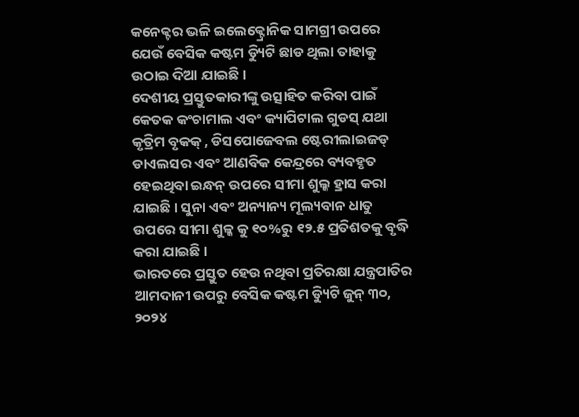କନେକ୍ଟର ଭଳି ଇଲେକ୍ଟ୍ରୋନିକ ସାମଗ୍ରୀ ଉପରେ ଯେଉଁ ବେସିକ କଷ୍ଟମ ଡ୍ୟିୁଟି ଛାଡ ଥିଲା ତାହାକୁ ଉଠାଇ ଦିଆ ଯାଇଛି ।
ଦେଶୀୟ ପ୍ରସ୍ତୁତକାରୀଙ୍କୁ ଉତ୍ସାହିତ କରିବା ପାଇଁ କେତକ କଂଚାମାଲ ଏବଂ କ୍ୟାପିଟାଲ ଗୁଡସ୍ ଯଥା କୃତ୍ରିମ ବୃକକ୍ , ଡିସପୋଜେବଲ ଷ୍ଟେରୀଲାଇଜଡ୍ ଡାଏଲସର ଏବଂ ଆଣବିକ କେନ୍ଦ୍ରରେ ବ୍ୟବହୃତ ହେଇଥିବା ଇନ୍ଧନ୍ ଉପରେ ସୀମା ଶୁଲ୍କ ହ୍ରାସ କରା ଯାଇଛି । ସୁନା ଏବଂ ଅନ୍ୟାନ୍ୟ ମୂଲ୍ୟବାନ ଧାତୁ ଉପରେ ସୀମା ଶୁଳ୍କ କୁ ୧୦%ରୁ ୧୨.୫ ପ୍ରତିଶତକୁ ବୃଦ୍ଧି କରା ଯାଇଛି ।
ଭାରତରେ ପ୍ରସ୍ତୁତ ହେଉ ନଥିବା ପ୍ରତିରକ୍ଷା ଯନ୍ତ୍ରପାତିର ଆମଦାନୀ ଉପରୁ ବେସିକ କଷ୍ଟମ ଡ୍ୟିୁଟି ଜୁନ୍ ୩୦, ୨୦୨୪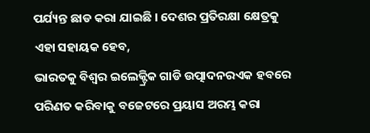ପର୍ଯ୍ୟନ୍ତ ଛାଡ କରା ଯାଇଛି । ଦେଶର ପ୍ରତିରକ୍ଷା କ୍ଷେତ୍ରକୁ ଏହା ସହାୟକ ହେବ,
ଭାରତକୁ ବିଶ୍ୱର ଇଲେକ୍ଟ୍ରିକ ଗାଡି ଉତ୍ପାଦନରଏକ ହବରେ ପରିଣତ କରିବାକୁ ବଜେଟରେ ପ୍ରୟାସ ଅରମ୍ଭ କରା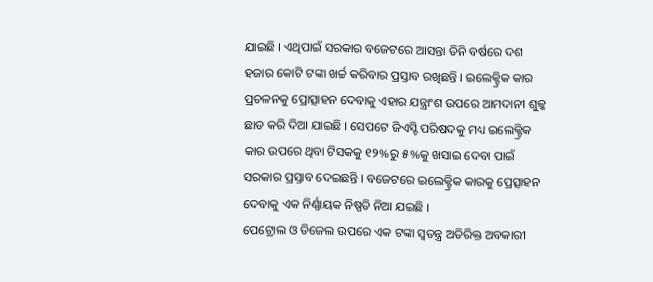ଯାଇଛି । ଏଥିପାଇଁ ସରକାର ବଜେଟରେ ଆସନ୍ତା ତିନି ବର୍ଷରେ ଦଶ ହଜାର କୋଟି ଟଙ୍କା ଖର୍ଚ୍ଚ କରିବାର ପ୍ରସ୍ତାବ ରଖିଛନ୍ତି । ଇଲେକ୍ଟ୍ରିକ କାର ପ୍ରଚଳନକୁ ପ୍ରୋତ୍ସାହନ ଦେବାକୁ ଏହାର ଯନ୍ତ୍ରାଂଶ ଉପରେ ଆମଦାନୀ ଶୁଳ୍କ ଛାଡ କରି ଦିଆ ଯାଇଛି । ସେପଟେ ଜିଏସ୍ଟି ପରିଷଦକୁ ମଧ୍ୟ ଇଲେକ୍ଟ୍ରିକ କାର ଉପରେ ଥିବା ଟିସକକୁ ୧୨%ରୁ ୫%କୁ ଖସାଇ ଦେବା ପାଇଁ ସରକାର ପ୍ରସ୍ତାବ ଦେଇଛନ୍ତି । ବଜେଟରେ ଇଲେକ୍ଟ୍ରିକ କାରକୁ ପ୍ରେତ୍ସାହନ ଦେବାକୁ ଏକ ନିର୍ଣ୍ଣାୟକ ନିଷ୍ପତି ନିଆ ଯଇଛି ।
ପେଟ୍ରୋଲ ଓ ଡିଜେଲ ଉପରେ ଏକ ଟଙ୍କା ସ୍ୱତନ୍ତ୍ର ଅତିରିକ୍ତ ଅବକାରୀ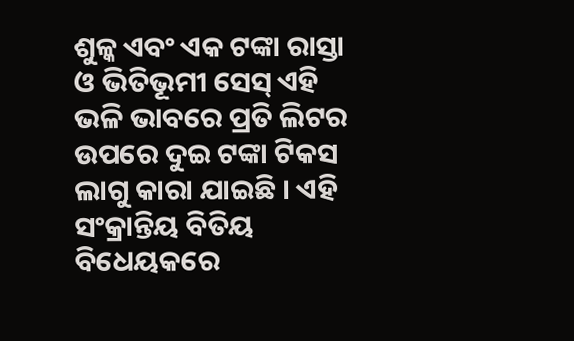ଶୁଳ୍କ ଏବଂ ଏକ ଟଙ୍କା ରାସ୍ତା ଓ ଭିତିଭୂମୀ ସେସ୍ ଏହି ଭଳି ଭାବରେ ପ୍ରତି ଲିଟର ଉପରେ ଦୁଇ ଟଙ୍କା ଟିକସ ଲାଗୁ କାରା ଯାଇଛି । ଏହି ସଂକ୍ରାନ୍ତିୟ ବିତିୟ ବିଧେୟକରେ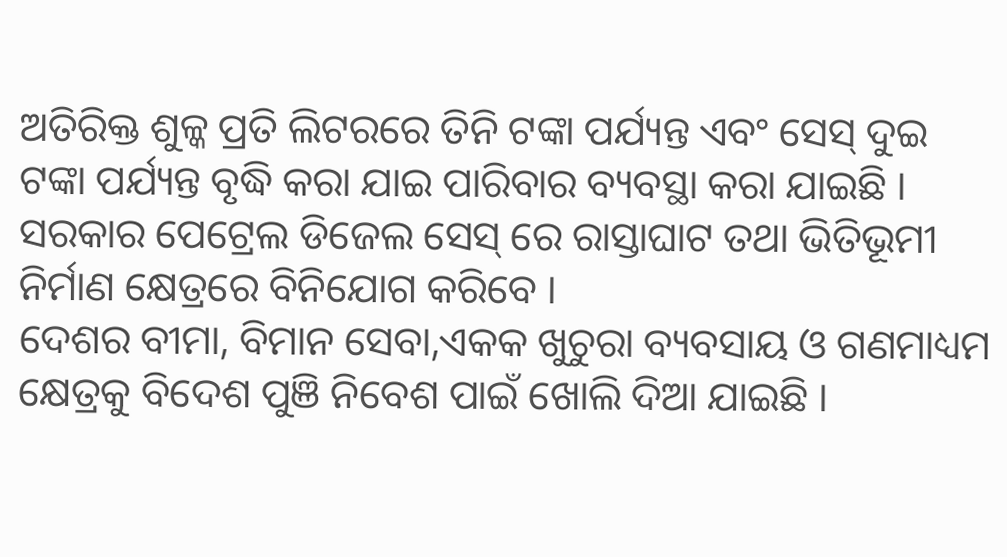ଅତିରିକ୍ତ ଶୁଳ୍କ ପ୍ରତି ଲିଟରରେ ତିନି ଟଙ୍କା ପର୍ଯ୍ୟନ୍ତ ଏବଂ ସେସ୍ ଦୁଇ ଟଙ୍କା ପର୍ଯ୍ୟନ୍ତ ବୃଦ୍ଧି କରା ଯାଇ ପାରିବାର ବ୍ୟବସ୍ଥା କରା ଯାଇଛି ।
ସରକାର ପେଟ୍ରେଲ ଡିଜେଲ ସେସ୍ ରେ ରାସ୍ତାଘାଟ ତଥା ଭିତିଭୂମୀ ନିର୍ମାଣ କ୍ଷେତ୍ରରେ ବିନିଯୋଗ କରିବେ ।
ଦେଶର ବୀମା, ବିମାନ ସେବା,ଏକକ ଖୁଚୁରା ବ୍ୟବସାୟ ଓ ଗଣମାଧ୍ୟମ କ୍ଷେତ୍ରକୁ ବିଦେଶ ପୁଞି ନିବେଶ ପାଇଁ ଖୋଲି ଦିଆ ଯାଇଛି ।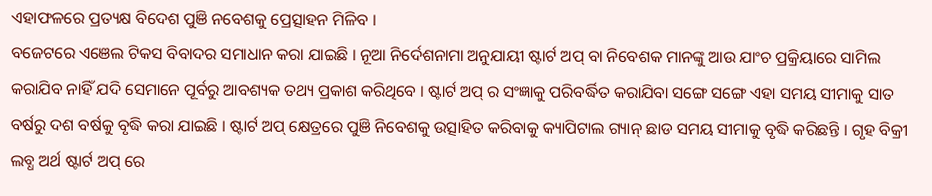ଏହାଫଳରେ ପ୍ରତ୍ୟକ୍ଷ ବିଦେଶ ପୁଞି ନବେଶକୁ ପ୍ରେତ୍ସାହନ ମିଳିବ ।
ବଜେଟରେ ଏଞେଲ ଟିକସ ବିବାଦର ସମାଧାନ କରା ଯାଇଛି । ନୂଆ ନିର୍ଦେଶନାମା ଅନୁଯାୟୀ ଷ୍ଟାର୍ଟ ଅପ୍ ବା ନିବେଶକ ମାନଙ୍କୁ ଆଉ ଯାଂଚ ପ୍ରକ୍ରିୟାରେ ସାମିଲ କରାଯିବ ନାହିଁ ଯଦି ସେମାନେ ପୂର୍ବରୁ ଆବଶ୍ୟକ ତଥ୍ୟ ପ୍ରକାଶ କରିଥିବେ । ଷ୍ଟାର୍ଟ ଅପ୍ ର ସଂଜ୍ଞାକୁ ପରିବର୍ଦ୍ଧିତ କରାଯିବା ସଙ୍ଗେ ସଙ୍ଗେ ଏହା ସମୟ ସୀମାକୁ ସାତ ବର୍ଷରୁ ଦଶ ବର୍ଷକୁ ବୃଦ୍ଧି କରା ଯାଇଛି । ଷ୍ଟାର୍ଟ ଅପ୍ କ୍ଷେତ୍ରରେ ପୁଞି ନିବେଶକୁ ଉତ୍ସାହିତ କରିବାକୁ କ୍ୟାପିଟାଲ ଗ୍ୟାନ୍ ଛାଡ ସମୟ ସୀମାକୁ ବୃଦ୍ଧି କରିଛନ୍ତି । ଗୃହ ବିକ୍ରୀ ଲବ୍ଧ ଅର୍ଥ ଷ୍ଟାର୍ଟ ଅପ୍ ରେ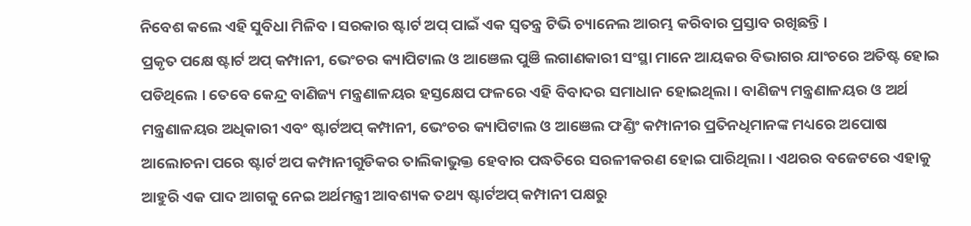ନିବେଶ କଲେ ଏହି ସୁବିଧା ମିଳିବ । ସରକାର ଷ୍ଟାର୍ଟ ଅପ୍ ପାଇଁ ଏକ ସ୍ୱତନ୍ତ୍ର ଟିଭି ଚ୍ୟାନେଲ ଆରମ୍ଭ କରିବାର ପ୍ରସ୍ତାବ ରଖିଛନ୍ତି ।
ପ୍ରକୃତ ପକ୍ଷେ ଷ୍ଟାର୍ଟ ଅପ୍ କମ୍ପାନୀ, ଭେଂଚର କ୍ୟାପିଟାଲ ଓ ଆଞେଲ ପୁଞି ଲଗାଣକାରୀ ସଂସ୍ଥା ମାନେ ଆୟକର ବିଭାଗର ଯାଂଚରେ ଅତିଷ୍ଟ ହୋଇ ପଡିଥିଲେ । ତେବେ କେନ୍ଦ୍ର ବାଣିଜ୍ୟ ମନ୍ତ୍ରଣାଳୟର ହସ୍ତକ୍ଷେପ ଫଳରେ ଏହି ବିବାଦର ସମାଧାନ ହୋଇଥିଲା । ବାଣିଜ୍ୟ ମନ୍ତ୍ରଣାଳୟର ଓ ଅର୍ଥ ମନ୍ତ୍ରଣାଳୟର ଅଧିକାରୀ ଏବଂ ଷ୍ଟାର୍ଟଅପ୍ କମ୍ପାନୀ, ଭେଂଚର କ୍ୟାପିଟାଲ ଓ ଆଞେଲ ଫଣ୍ଡିଂ କମ୍ପାନୀର ପ୍ରତିନଧିମାନଙ୍କ ମଧ୍ୟରେ ଅପୋଷ ଆଲୋଚନା ପରେ ଷ୍ଟାର୍ଟ ଅପ କମ୍ପାନୀଗୁଡିକର ତାଲିକାଭୁକ୍ତ ହେବାର ପଦ୍ଧତିରେ ସରଳୀକରଣ ହୋଇ ପାରିଥିଲା । ଏଥରର ବଜେଟରେ ଏହାକୁ ଆହୁରି ଏକ ପାଦ ଆଗକୁ ନେଇ ଅର୍ଥମନ୍ତ୍ରୀ ଆବଶ୍ୟକ ତଥ୍ୟ ଷ୍ଟାର୍ଟଅପ୍ କମ୍ପାନୀ ପକ୍ଷରୁ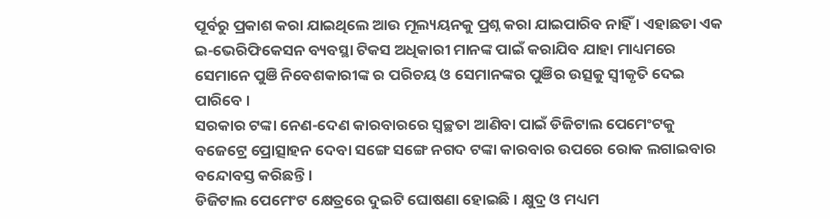ପୂର୍ବରୁ ପ୍ରକାଶ କରା ଯାଇଥିଲେ ଆଉ ମୂଲ୍ୟୟନକୁ ପ୍ରଶ୍ନ କରା ଯାଇପାରିବ ନାହିଁ । ଏହାଛଡା ଏକ ଇ-ଭେରିଫିକେସନ ବ୍ୟବସ୍ଥା ଟିକସ ଅଧିକାରୀ ମାନଙ୍କ ପାଇଁ କରାଯିବ ଯାହା ମାଧ୍ୟମରେ ସେମାନେ ପୁଞି ନିବେଶକାରୀଙ୍କ ର ପରିଚୟ ଓ ସେମାନଙ୍କର ପୁଞିର ଉତ୍ସକୁ ସ୍ୱୀକୃତି ଦେଇ ପାରିବେ ।
ସରକାର ଟଙ୍କା ନେଣ-ଦେଣ କାରବାରରେ ସ୍ୱଚ୍ଛତା ଆଣିବା ପାଇଁ ଡିଜିଟାଲ ପେମେଂଟକୁ ବଜେଟ୍ରେ ପ୍ରୋତ୍ସାହନ ଦେବା ସଙ୍ଗେ ସଙ୍ଗେ ନଗଦ ଟଙ୍କା କାରବାର ଉପରେ ରୋକ ଲଗାଇବାର ବନ୍ଦୋବସ୍ତ କରିଛନ୍ତି ।
ଡିଜିଟାଲ ପେମେଂଟ କ୍ଷେତ୍ରରେ ଦୁଇଟି ଘୋଷଣା ହୋଇଛି । କ୍ଷୁଦ୍ର ଓ ମଧ୍ୟମ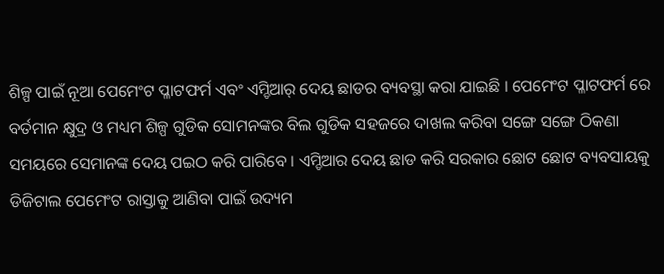ଶିଳ୍ପ ପାଇଁ ନୂଆ ପେମେଂଟ ପ୍ଳାଟଫର୍ମ ଏବଂ ଏମ୍ଡିଆର୍ ଦେୟ ଛାଡର ବ୍ୟବସ୍ଥା କରା ଯାଇଛି । ପେମେଂଟ ପ୍ଳାଟଫର୍ମ ରେ ବର୍ତମାନ କ୍ଷୁଦ୍ର ଓ ମଧ୍ୟମ ଶିଳ୍ପ ଗୁଡିକ ସୋମନଙ୍କର ବିଲ ଗୁଡିକ ସହଜରେ ଦାଖଲ କରିବା ସଙ୍ଗେ ସଙ୍ଗେ ଠିକଣା ସମୟରେ ସେମାନଙ୍କ ଦେୟ ପଇଠ କରି ପାରିବେ । ଏମ୍ଡିଆର ଦେୟ ଛାଡ କରି ସରକାର ଛୋଟ ଛୋଟ ବ୍ୟବସାୟକୁ ଡିଜିଟାଲ ପେମେଂଟ ରାସ୍ତାକୁ ଆଣିବା ପାଇଁ ଉଦ୍ୟମ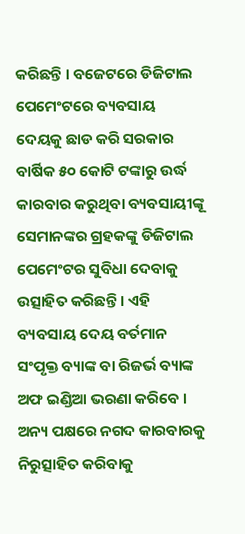କରିଛନ୍ତି । ବଜେଟରେ ଡିଜିଟାଲ ପେମେଂଟରେ ବ୍ୟବସାୟ ଦେୟକୁ ଛାଡ କରି ସରକାର ବାର୍ଷିକ ୫୦ କୋଟି ଟଙ୍କାରୁ ଉର୍ଦ୍ଧ କାରବାର କରୁଥିବା ବ୍ୟବସାୟୀଙ୍କୂ ସେମାନଙ୍କର ଗ୍ରହକଙ୍କୁ ଡିଜିଟାଲ ପେମେଂଟର ସୁବିଧା ଦେବାକୁ ଉତ୍ସାହିତ କରିଛନ୍ତି । ଏହି ବ୍ୟବସାୟ ଦେୟ ବର୍ତମାନ ସଂପୃକ୍ତ ବ୍ୟାଙ୍କ ବା ରିଜର୍ଭ ବ୍ୟାଙ୍କ ଅଫ ଇଣ୍ଡିଆ ଭରଣା କରିବେ ।
ଅନ୍ୟ ପକ୍ଷରେ ନଗଦ କାରବାରକୁ ନିରୁତ୍ସାହିତ କରିବାକୁ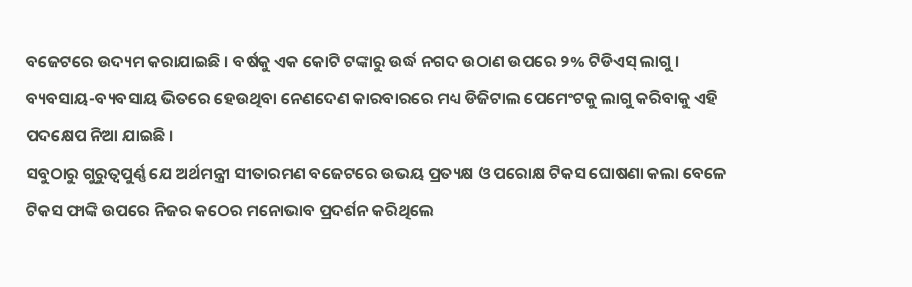ବଜେଟରେ ଉଦ୍ୟମ କରାଯାଇଛି । ବର୍ଷକୁ ଏକ କୋଟି ଟଙ୍କାରୁ ଉର୍ଦ୍ଧ ନଗଦ ଉଠାଣ ଉପରେ ୨% ଟିଡିଏସ୍ ଲାଗୁ । ବ୍ୟବସାୟ-ବ୍ୟବସାୟ ଭିତରେ ହେଉଥିବା ନେଣଦେଣ କାରବାରରେ ମଧ୍ୟ ଡିଜିଟାଲ ପେମେଂଟକୁ ଲାଗୁ କରିବାକୁ ଏହି ପଦକ୍ଷେପ ନିଆ ଯାଇଛି ।
ସବୁଠାରୁ ଗୁରୁତ୍ୱପୁର୍ଣ୍ଣ ଯେ ଅର୍ଥମନ୍ତ୍ରୀ ସୀତାରମଣ ବଜେଟରେ ଉଭୟ ପ୍ରତ୍ୟକ୍ଷ ଓ ପରୋକ୍ଷ ଟିକସ ଘୋଷଣା କଲା ବେଳେ ଟିକସ ଫାଙ୍କି ଉପରେ ନିଜର କଠେର ମନୋଭାବ ପ୍ରଦର୍ଶନ କରିଥିଲେ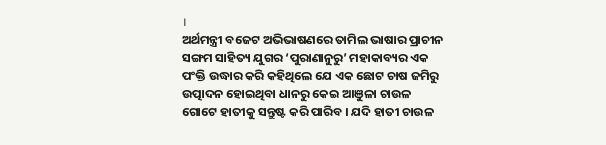।
ଅର୍ଥମନ୍ତ୍ରୀ ବଜେଟ ଅଭିଭାଷଣରେ ତାମିଲ ଭାଷାର ପ୍ରାଚୀନ ସଙ୍ଗମ ସାହିତ୍ୟ ଯୁଗର ‘ପୁରାଣାନୁରୁ’ ମହାକାବ୍ୟର ଏକ ପଂକ୍ତି ଉଦ୍ଧାର କରି କହିଥିଲେ ଯେ ଏକ ଛୋଟ ଚାଷ ଜମିରୁ ଉତ୍ପାଦନ ହୋଇଥିବା ଧାନରୁ କେଇ ଆଞୁଳା ଚାଉଳ ଗୋଟେ ହାତୀକୁ ସନ୍ତୁଷ୍ଟ କରି ପାରିବ । ଯଦି ହାତୀ ଚାଉଳ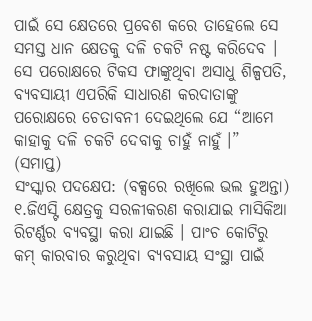ପାଇଁ ସେ କ୍ଷେତରେ ପ୍ରବେଶ କରେ ତାହେଲେ ସେ ସମସ୍ତ ଧାନ କ୍ଷେତକୁ ଦଳି ଚକଟି ନଷ୍ଟ କରିଦେବ । ସେ ପରୋକ୍ଷରେ ଟିକସ ଫାଙ୍କୁଥିବା ଅସାଧୁ ଶିଳ୍ପପତି, ବ୍ୟବସାୟୀ ଏପରିକି ସାଧାରଣ କରଦାତାଙ୍କୁ ପରୋକ୍ଷରେ ଚେତାବନୀ ଦେଇଥିଲେ ଯେ “ଆମେ କାହାକୁ ଦଳି ଚକଟି ଦେବାକୁ ଚାହୁଁ ନାହୁଁ ।” (ସମାପ୍ତ)
ସଂସ୍କାର ପଦକ୍ଷେପ: (ବକ୍ସରେ ରଖିଲେ ଭଲ ହୁଅନ୍ତା)
୧.ଜିଏସ୍ଟି କ୍ଷେତ୍ରକୁ ସରଳୀକରଣ କରାଯାଇ ମାସିକିଆ ରିଟର୍ଣ୍ଣର ବ୍ୟବସ୍ଥା କରା ଯାଇଛି । ପାଂଚ କୋଟିରୁ କମ୍ କାରବାର କରୁଥିବା ବ୍ୟବସାୟ ସଂସ୍ଥା ପାଇଁ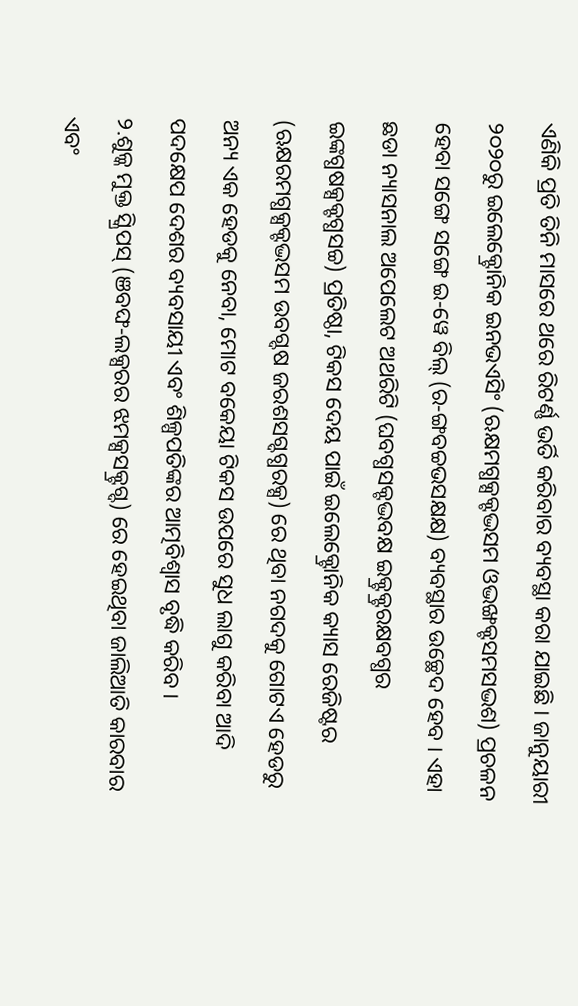ଏଣିକି ପ୍ରତି ତିନି ମାସରେ ଥରେ ରିଟର୍ଣ୍ଣ ଭର୍ତି କରିବାର ବ୍ୟବସ୍ଥା କରା ଯାଇଛି । ଜାନୁୟାରୀ ୨୦୨୦ରୁ ଇଲେକ୍ଟ୍ରୋନିକ ଇନଭଏସିଂ (ଋକ୍ଷମଗ୍ଧକ୍ସକ୍ଟଦ୍ଭସମ ଓଦ୍ଭଙ୍ଖକ୍ଟସମସଦ୍ଭଶ) ପ୍ରଚଳନ ହେବା ସଙ୍ଗେ ସଙ୍ଗେ ଇ-ୱେ ବିଲ୍ (ର-ଙ୍ଗବଚ୍ଚଭସକ୍ଷକ୍ଷ) ବ୍ୟବସ୍ଥାର ଉଚ୍ଛେଦ ହେବ । ଏହା ଛଡା ନ୍ୟାସନାଲ ଅପେଲେଟ ଅଥରିଟି (ଘବଗ୍ଧସକ୍ଟଦ୍ଭବକ୍ଷ ଇକ୍ଟ୍ରକ୍ଟ୍ରରକ୍ଷବଗ୍ଧର ଇଙ୍କଗ୍ଧଷକ୍ସକ୍ଟଗ୍ଧସଚ୍ଚ) ପ୍ରତିଷ୍ଠା, ଟିକସ ଦେୟ ପାଇଁ ଇଲେକ୍ଟ୍ରୋନିକ କ୍ୟାସ ରେଜିଷ୍ଟର (ଋକ୍ଷରମଗ୍ଧକ୍ସକ୍ଟଦ୍ଭସମ ଉବଗ୍ଦଷ ଜରଶସଗ୍ଦଗ୍ଧରକ୍ସ) ରେ ଥିବା ନଗଦକୁ ଗୋଟଏ ହେଡରୁ ଅନ୍ୟ ଏକ ହେଡକୁ ନେବା, ମୋଟ ବକେୟା ଟିକସ ଉପରେ ସୁଧ ଲାଗୁ କରିବା ଆଦି ପଦକ୍ଷେପ ଦେଶର ବ୍ୟବସାୟୀ ଏବଂ ଶିଳ୍ପପତିଙ୍କର ଆତ୍ମବିଶ୍ୱାସ ବୃଦ୍ଧି କରିବ ।
୨.ଶୁଳ୍କ ମୁକ୍ତ ସ୍କ୍ରିପସ୍ (ଞବଙ୍ଘ-ଲକ୍ସରର ଝମକ୍ସସକ୍ଟ୍ରଗ୍ଦ) ରେ ହେଇଥିବା ଜାଲିଆତି କାରବାର ଏବଂ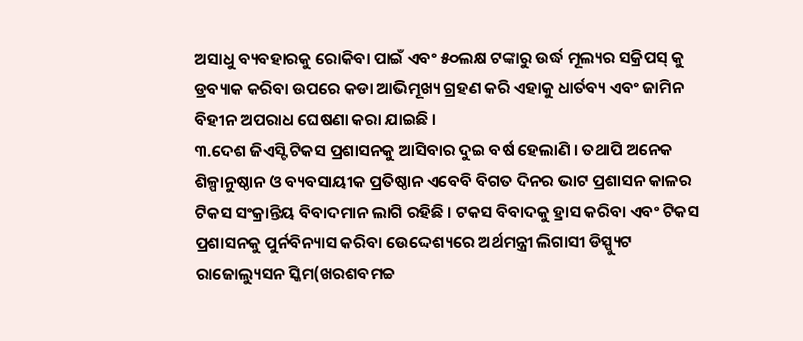ଅସାଧୁ ବ୍ୟବହାରକୁ ରୋକିବା ପାଇଁ ଏବଂ ୫୦ଲକ୍ଷ ଟଙ୍କାରୁ ଉର୍ଦ୍ଧ ମୂଲ୍ୟର ସକ୍ରିପସ୍ କୁ ଡ୍ରବ୍ୟାକ କରିବା ଉପରେ କଡା ଆଭିମୂଖ୍ୟ ଗ୍ରହଣ କରି ଏହାକୁ ଧାର୍ତବ୍ୟ ଏବଂ ଜାମିନ ବିହୀନ ଅପରାଧ ଘେଷଣା କରା ଯାଇଛି ।
୩.ଦେଶ ଜିଏସ୍ଟି ଟିକସ ପ୍ରଶାସନକୁ ଆସିବାର ଦୁଇ ବର୍ଷ ହେଲାଣି । ତଥାପି ଅନେକ ଶିଳ୍ପାନୁଷ୍ଠାନ ଓ ବ୍ୟବସାୟୀକ ପ୍ରତିଷ୍ଠାନ ଏବେବି ବିଗତ ଦିନର ଭାଟ ପ୍ରଶାସନ କାଳର ଟିକସ ସଂକ୍ରାନ୍ତିୟ ବିବାଦମାନ ଲାଗି ରହିଛି । ଟକସ ବିବାଦକୁ ହ୍ରାସ କରିବା ଏବଂ ଟିକସ ପ୍ରଶାସନକୁ ପୁର୍ନବିନ୍ୟାସ କରିବା ଉେଦ୍ଦେଶ୍ୟରେ ଅର୍ଥମନ୍ତ୍ରୀ ଲିଗାସୀ ଡିସ୍ପ୍ୟୁଟ ରାଜୋଲ୍ୟୁସନ ସ୍କିମ(ଖରଶବମଚ୍ଚ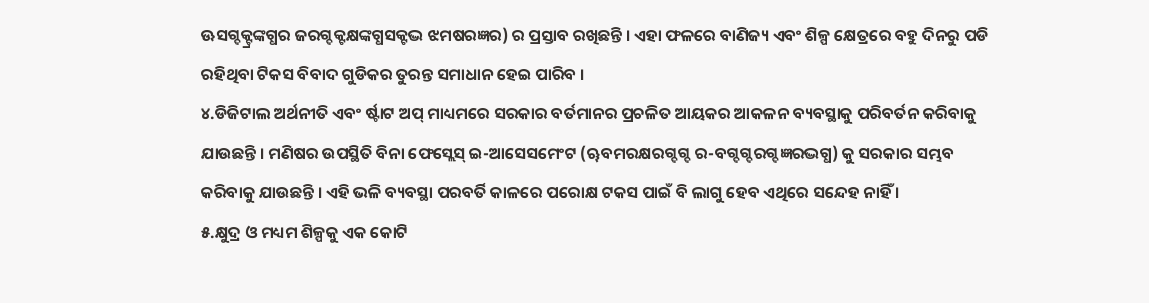ଊସଗ୍ଦକ୍ଟ୍ରଙ୍କଗ୍ଧର ଜରଗ୍ଦକ୍ଟକ୍ଷଙ୍କଗ୍ଧସକ୍ଟଦ୍ଭ ଝମଷରଜ୍ଞର) ର ପ୍ରସ୍ତାବ ରଖିଛନ୍ତି । ଏହା ଫଳରେ ବାଣିଜ୍ୟ ଏବଂ ଶିଳ୍ପ କ୍ଷେତ୍ରରେ ବହୁ ଦିନରୁ ପଡି ରହିଥିବା ଟିକସ ବିବାଦ ଗୁଡିକର ତୁରନ୍ତ ସମାଧାନ ହେଇ ପାରିବ ।
୪.ଡିଜିଟାଲ ଅର୍ଥନୀତି ଏବଂ ର୍ଷ୍ଟାଟ ଅପ୍ ମାଧ୍ୟମରେ ସରକାର ବର୍ତମାନର ପ୍ରଚଳିତ ଆୟକର ଆକଳନ ବ୍ୟବସ୍ଥାକୁ ପରିବର୍ତନ କରିବାକୁ ଯାଉଛନ୍ତି । ମଣିଷର ଉପସ୍ଥିତି ବିନା ଫେସ୍ଲେସ୍ ଇ-ଆସେସମେଂଟ (ୠବମରକ୍ଷରଗ୍ଦଗ୍ଦ ର-ବଗ୍ଦଗ୍ଦରଗ୍ଦଜ୍ଞରଦ୍ଭଗ୍ଧ) କୁ ସରକାର ସମ୍ଭବ କରିବାକୁ ଯାଉଛନ୍ତି । ଏହି ଭଳି ବ୍ୟବସ୍ଥା ପରବର୍ତି କାଳରେ ପରୋକ୍ଷ ଟକସ ପାଇଁ ବି ଲାଗୁ ହେବ ଏଥିରେ ସନ୍ଦେହ ନାହିଁ ।
୫.କ୍ଷୁଦ୍ର ଓ ମଧ୍ୟମ ଶିଳ୍ପକୁ ଏକ କୋଟି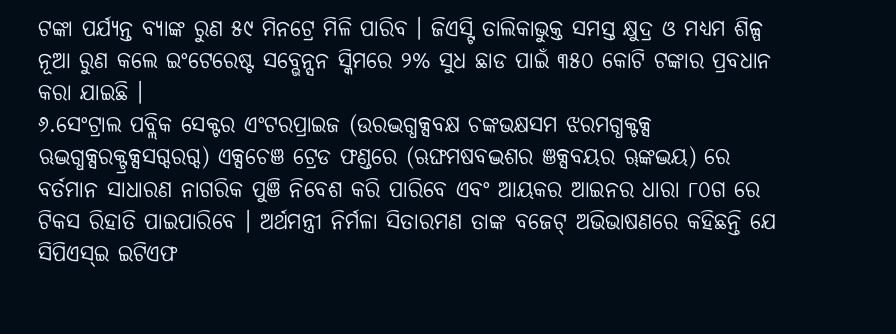ଟଙ୍କା ପର୍ଯ୍ୟନ୍ତ ବ୍ୟାଙ୍କ ରୁଣ ୫୯ ମିନଟ୍ରେ ମିଳି ପାରିବ । ଜିଏସ୍ଟି ତାଲିକାଭୁକ୍ତ ସମସ୍ତ କ୍ଷୁଦ୍ର ଓ ମଧ୍ୟମ ଶିଳ୍ପ ନୂଆ ରୁଣ କଲେ ଇଂଟେରେଷ୍ଟ ସବ୍ଭେନ୍ସନ ସ୍କିମରେ ୨% ସୁଧ ଛାଡ ପାଇଁ ୩୫୦ କୋଟି ଟଙ୍କାର ପ୍ରବଧାନ କରା ଯାଇଛି ।
୬.ସେଂଟ୍ରାଲ ପବ୍ଲିକ ସେକ୍ଟର ଏଂଟରପ୍ରାଇଜ (ଉରଦ୍ଭଗ୍ଧକ୍ସବକ୍ଷ ଚଙ୍କଭକ୍ଷସମ ଝରମଗ୍ଧକ୍ଟକ୍ସ ଋଦ୍ଭଗ୍ଧକ୍ସରକ୍ଟ୍ରକ୍ସସଗ୍ଦରଗ୍ଦ) ଏକ୍ସଚେଞ ଟ୍ରେଡ ଫଣ୍ଡରେ (ଋଙ୍ଘମଷବଦ୍ଭଶର ଞକ୍ସବୟର ୠଙ୍କଦ୍ଭୟ) ରେ ବର୍ତମାନ ସାଧାରଣ ନାଗରିକ ପୁଞି ନିବେଶ କରି ପାରିବେ ଏବଂ ଆୟକର ଆଇନର ଧାରା ୮୦ଗ ରେ ଟିକସ ରିହାତି ପାଇପାରିବେ । ଅର୍ଥମନ୍ତ୍ରୀ ନିର୍ମଳା ସିତାରମଣ ତାଙ୍କ ବଜେଟ୍ ଅଭିଭାଷଣରେ କହିଛନ୍ତି ଯେ ସିପିଏସ୍ଇ ଇଟିଏଫ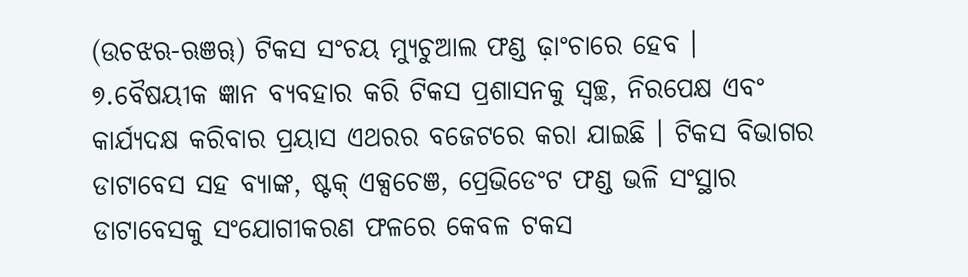(ଉଚଝଋ-ଋଞୠ) ଟିକସ ସଂଚୟ ମ୍ୟୁଚୁଆଲ ଫଣ୍ଡ ଢ଼ାଂଚାରେ ହେବ ।
୭.ବୈଷୟୀକ ଜ୍ଞାନ ବ୍ୟବହାର କରି ଟିକସ ପ୍ରଶାସନକୁ ସ୍ୱଚ୍ଛ, ନିରପେକ୍ଷ ଏବଂ କାର୍ଯ୍ୟଦକ୍ଷ କରିବାର ପ୍ରୟାସ ଏଥରର ବଜେଟରେ କରା ଯାଇଛି । ଟିକସ ବିଭାଗର ଡାଟାବେସ ସହ ବ୍ୟାଙ୍କ, ଷ୍ଟକ୍ ଏକ୍ସଚେଞ, ପ୍ରେଭିଡେଂଟ ଫଣ୍ଡ ଭଳି ସଂସ୍ଥାର ଡାଟାବେସକୁ ସଂଯୋଗୀକରଣ ଫଳରେ କେବଳ ଟକସ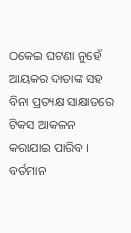ଠକେଇ ଘଟଣା ନୁହେଁ ଆୟକର ଦାତାଙ୍କ ସହ ବିନା ପ୍ରତ୍ୟକ୍ଷ ସାକ୍ଷାତରେ ଟିକସ ଆକଳନ କରାଯାଇ ପାରିବ । ବର୍ତମାନ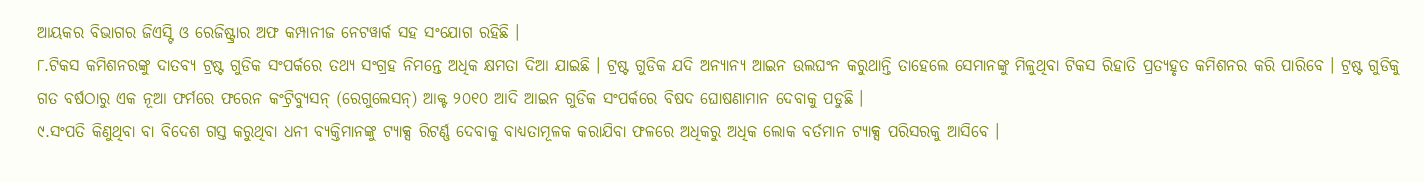ଆୟକର ବିଭାଗର ଜିଏସ୍ଟି ଓ ରେଜିଷ୍ଟ୍ରାର ଅଫ କମ୍ପାନୀଜ ନେଟୱାର୍କ ସହ ସଂଯୋଗ ରହିଛି ।
୮.ଟିକସ କମିଶନରଙ୍କୁ ଦାତବ୍ୟ ଟ୍ରଷ୍ଟ ଗୁଡିକ ସଂପର୍କରେ ତଥ୍ୟ ସଂଗ୍ରହ ନିମନ୍ତେ ଅଧିକ କ୍ଷମତା ଦିଆ ଯାଇଛି । ଟ୍ରଷ୍ଟ ଗୁଡିକ ଯଦି ଅନ୍ୟାନ୍ୟ ଆଇନ ଉଲଘଂନ କରୁଥାନ୍ତି ତାହେଲେ ସେମାନଙ୍କୁ ମିଳୁଥିବା ଟିକସ ରିହାତି ପ୍ରତ୍ୟହୃତ କମିଶନର କରି ପାରିବେ । ଟ୍ରଷ୍ଟ ଗୁଡିକୁ ଗତ ବର୍ଷଠାରୁ ଏକ ନୂଆ ଫର୍ମରେ ଫରେନ କଂଟ୍ରିବ୍ୟୁସନ୍ (ରେଗୁଲେସନ୍) ଆକ୍ଟ ୨୦୧୦ ଆଦି ଆଇନ ଗୁଡିକ ସଂପର୍କରେ ବିଷଦ ଘୋଷଣାମାନ ଦେବାକୁ ପଡୁଛି ।
୯.ସଂପତି କିଣୁଥିବା ବା ବିଦେଶ ଗସ୍ତ କରୁଥିବା ଧନୀ ବ୍ୟକ୍ତିମାନଙ୍କୁ ଟ୍ୟାକ୍ସ ରିଟର୍ଣ୍ଣ ଦେବାକୁ ବାଧ୍ୟତାମୂଳକ କରାଯିବା ଫଳରେ ଅଧିକରୁ ଅଧିକ ଲୋକ ବର୍ତମାନ ଟ୍ୟାକ୍ସ ପରିସରକୁ ଆସିବେ ।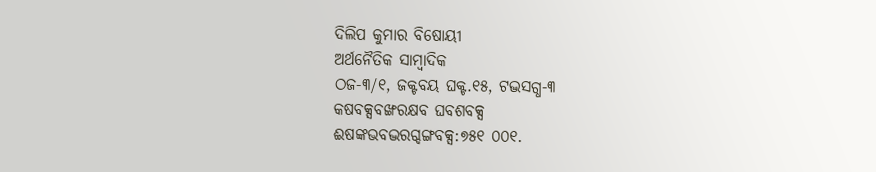ଦିଲିପ କୁମାର ବିଷୋୟୀ
ଅର୍ଥନୈତିକ ସାମ୍ବାଦିକ
ଠଜ-୩/୧, ଜକ୍ଟବୟ ଘକ୍ଟ.୧୫, ଟଦ୍ଭସଗ୍ଧ-୩
କଷବକ୍ସବଙ୍ଖରକ୍ଷବ ଘବଶବକ୍ସ
ଈଷଙ୍କଭବଦ୍ଭରଗ୍ଦଙ୍ଗବକ୍ସ:୭୫୧ ୦୦୧.